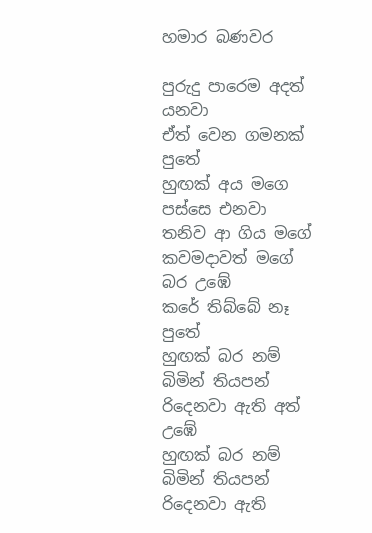හමාර බණවර

පුරුදු පාරෙම අදත් යනවා
ඒත් වෙන ගමනක් පුතේ
හුඟක් අය මගෙ පස්සෙ එනවා
තනිව ආ ගිය මගේ
කවමදාවත් මගේ බර උඹේ
කරේ තිබ්බේ නෑ පුතේ
හුඟක් බර නම් බිමින් තියපන්
රිදෙනවා ඇති අත් උඹේ
හුඟක් බර නම් බිමින් තියපන්
රිදෙනවා ඇති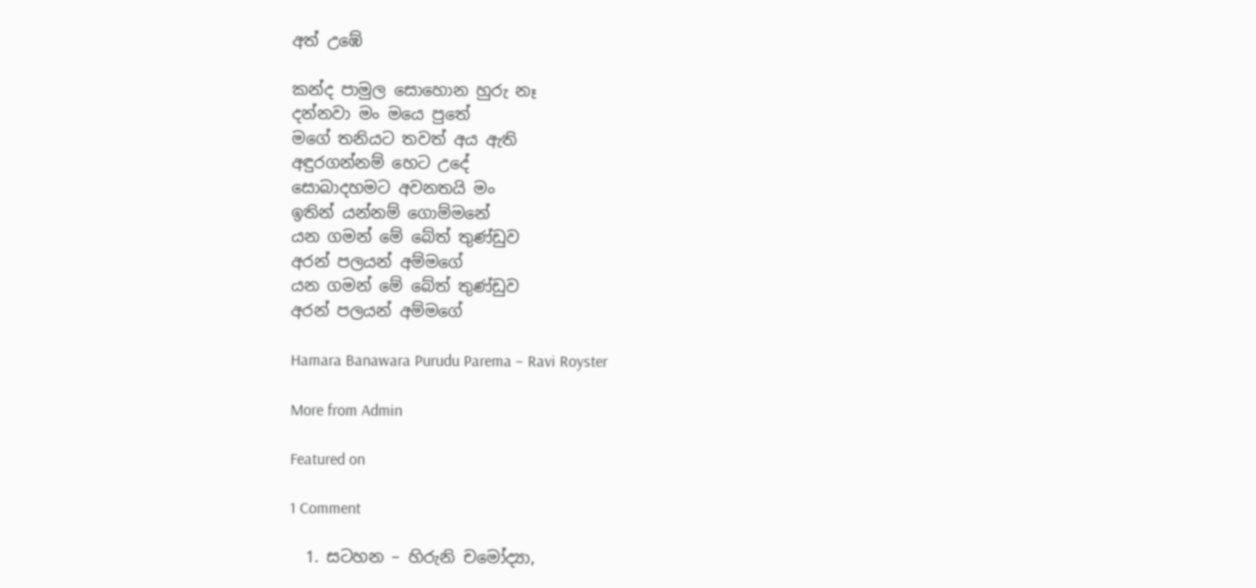අත් උඹේ

කන්ද පාමුල සොහොන හුරු නෑ
දන්නවා මං මයෙ පුතේ
මගේ තනියට තවත් අය ඇති
අඳුරගන්නම් හෙට උදේ
සොබාදහමට අවනතයි මං
ඉතින් යන්නම් ගොම්මනේ
යන ගමන් මේ බේත් තුණ්ඩුව
අරන් පලයන් අම්මගේ
යන ගමන් මේ බේත් තුණ්ඩුව
අරන් පලයන් අම්මගේ

Hamara Banawara Purudu Parema – Ravi Royster

More from Admin

Featured on

1 Comment

  1. සටහන – හිරුනි චමෝද්‍යා,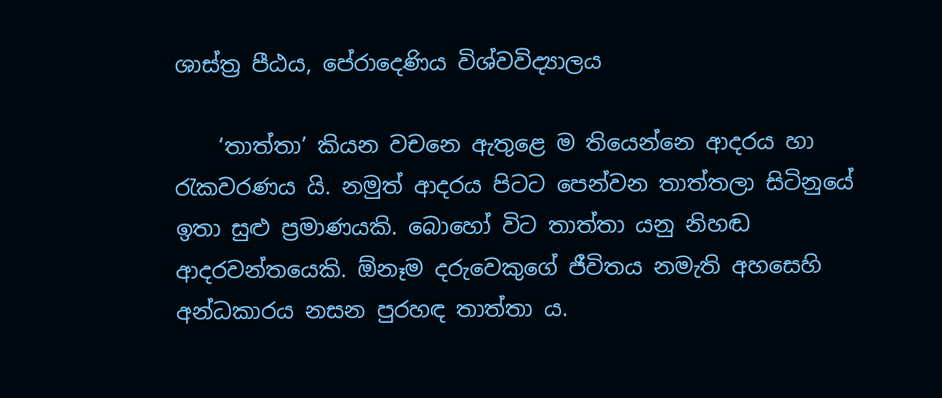ශාස්ත්‍ර පීඨය, පේරාදෙණිය විශ්වවිද්‍යාලය

    ‘තාත්තා’ කියන වචනෙ ඇතුළෙ ම තියෙන්නෙ ආදරය හා රැකවරණය යි. නමුත් ආදරය පිටට පෙන්වන තාත්තලා සිටිනුයේ ඉතා සුළු ප්‍රමාණයකි. බොහෝ විට තාත්තා යනු නිහඬ ආදරවන්තයෙකි. ඕනෑම දරුවෙකුගේ ජීවිතය නමැති අහසෙහි අන්ධකාරය නසන පුරහඳ තාත්තා ය.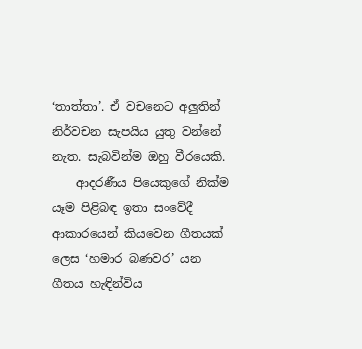‘තාත්තා’. ඒ වචනෙට අලුතින් නිර්වචන සැපයිය යුතු වන්නේ නැත. සැබවින්ම ඔහු වීරයෙකි.
    ආදරණීය පියෙකුගේ නික්ම යෑම පිළිබඳ ඉතා සංවේදී ආකාරයෙන් කියවෙන ගීතයක් ලෙස ‘හමාර බණවර’ යන ගීතය හැඳින්විය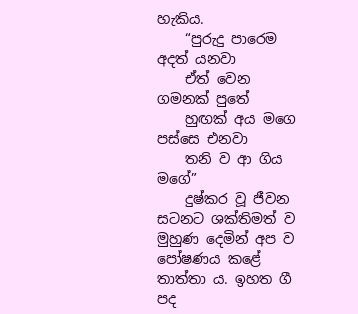හැකිය.
    “පුරුදු පාරෙම අදත් යනවා
    ඒත් වෙන ගමනක් පුතේ
    හුඟක් අය මගෙ පස්සෙ එනවා
    තනි ව ආ ගිය මගේ”
    දුෂ්කර වූ ජීවන සටනට ශක්තිමත් ව මුහුණ දෙමින් අප ව පෝෂණය කළේ තාත්තා ය. ඉහත ගී පද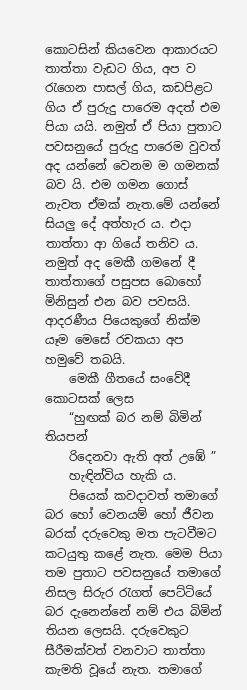කොටසින් කියවෙන ආකාරයට තාත්තා වැඩට ගිය, අප ව රැගෙන පාසල් ගිය, කඩපිළට ගිය ඒ පුරුදු පාරෙම අදත් එම පියා යයි. නමුත් ඒ පියා පුතාට පවසනුයේ පුරුදු පාරෙම වුවත් අද යන්නේ වෙනම ම ගමනක් බව යි. එම ගමන ගොස් නැවත ඒමක් නැත.මේ යන්නේ සියලු දේ අත්හැර ය. එදා තාත්තා ආ ගියේ තනිව ය. නමුත් අද මෙකී ගමනේ දී තාත්තාගේ පසුපස බොහෝ මිනිසුන් එන බව පවසයි. ආදරණීය පියෙකුගේ නික්ම යෑම මෙසේ රචකයා අප හමුවේ තබයි.
    මෙකී ගීතයේ සංවේදී කොටසක් ලෙස
    “හුඟක් බර නම් බිමින් තියපන්
    රිදෙනවා ඇති අත් උඹේ ”
    හැඳින්විය හැකි ය.
    පියෙක් කවදාවත් තමාගේ බර හෝ වෙනයම් හෝ ජීවන බරක් දරුවෙකු මත පැටවීමට කටයුතු කළේ නැත. මෙම පියා තම පුතාට පවසනුයේ තමාගේ නිසල සිරුර රැගත් පෙට්ටියේ බර දැනෙන්නේ නම් එය බිමින් තියන ලෙසයි. දරුවෙකුට සීරීමක්වත් වනවාට තාත්තා කැමති වූයේ නැත. තමාගේ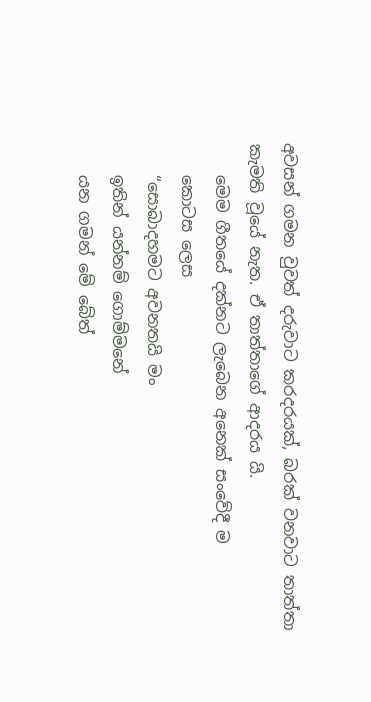අවසන් ගමන වුවත් දරුවාට කරදරයක්, බරක් වනවාට තාත්තා කැමති වූයේ නැත. ඒ තාත්තාගේ ආදරය යි.
    මෙම ගීතයේ දක්නට ලැබෙන අනෙක් සංවේදී ම
    කොටස ලෙස
    “සොබාදහමට අවනතයි මං
    ඉතින් යන්නම් ගොම්මනේ
    යන ගමන් මේ බේත්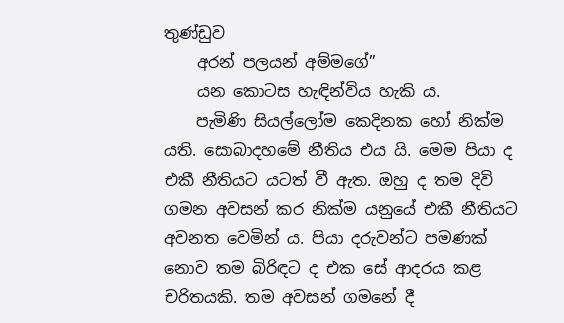තුණ්ඩුව
    අරන් පලයන් අම්මගේ”
    යන කොටස හැඳින්විය හැකි ය.
    පැමිණි සියල්ලෝම කෙදිනක හෝ නික්ම යති. සොබාදහමේ නීතිය එය යි. මෙම පියා ද එකී නීතියට යටත් වී ඇත. ඔහු ද තම දිවි ගමන අවසන් කර නික්ම යනුයේ එකී නීතියට අවනත වෙමින් ය. පියා දරුවන්ට පමණක් නොව තම බිරිඳට ද එක සේ ආදරය කළ චරිතයකි. තම අවසන් ගමනේ දී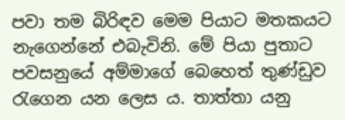පවා තම බිරිඳව මෙම පියාට මතකයට නැගෙන්නේ එබැවිනි. මේ පියා පුතාට පවසනුයේ අම්මාගේ බෙහෙත් තුණ්ඩුව රැගෙන යන ලෙස ය. තාත්තා යනු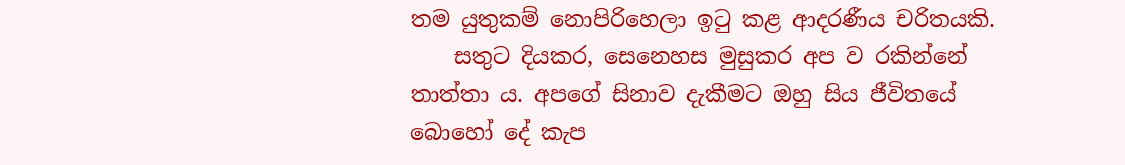තම යුතුකම් නොපිරිහෙලා ඉටු කළ ආදරණීය චරිතයකි.
    සතුට දියකර, සෙනෙහස මුසුකර අප ව රකින්නේ තාත්තා ය. අපගේ සිනාව දැකීමට ඔහු සිය ජීවිතයේ බොහෝ දේ කැප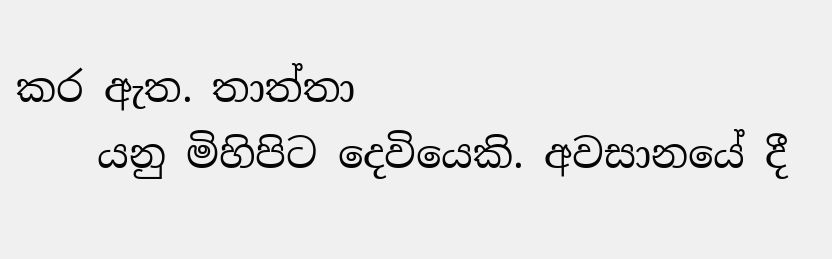කර ඇත. තාත්තා
    යනු මිහිපිට දෙවියෙකි. අවසානයේ දී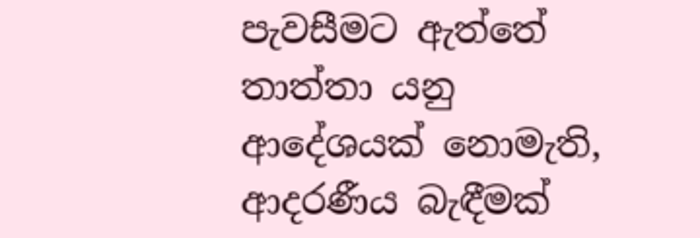පැවසීමට ඇත්තේ තාත්තා යනු ආදේශයක් නොමැති, ආදරණීය බැඳීමක්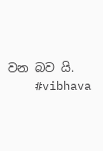වන බව යි.
    #vibhava